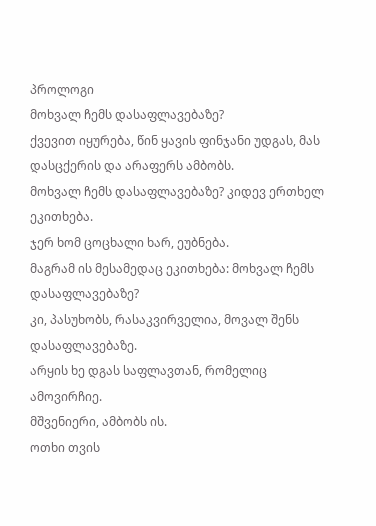პროლოგი
მოხვალ ჩემს დასაფლავებაზე?
ქვევით იყურება, წინ ყავის ფინჯანი უდგას, მას დასცქერის და არაფერს ამბობს.
მოხვალ ჩემს დასაფლავებაზე? კიდევ ერთხელ ეკითხება.
ჯერ ხომ ცოცხალი ხარ, ეუბნება.
მაგრამ ის მესამედაც ეკითხება: მოხვალ ჩემს დასაფლავებაზე?
კი, პასუხობს, რასაკვირველია, მოვალ შენს დასაფლავებაზე.
არყის ხე დგას საფლავთან, რომელიც ამოვირჩიე.
მშვენიერი, ამბობს ის.
ოთხი თვის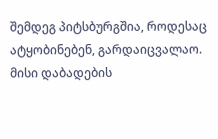შემდეგ პიტსბურგშია, როდესაც ატყობინებენ, გარდაიცვალაო.
მისი დაბადების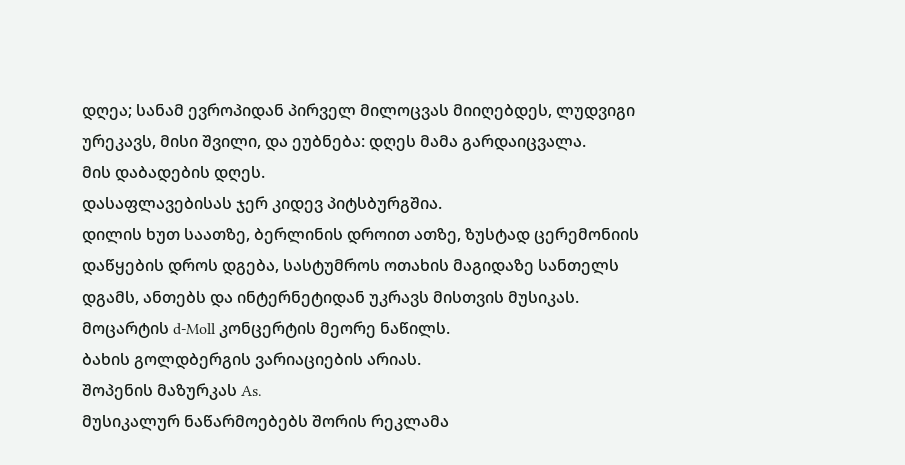დღეა; სანამ ევროპიდან პირველ მილოცვას მიიღებდეს, ლუდვიგი ურეკავს, მისი შვილი, და ეუბნება: დღეს მამა გარდაიცვალა.
მის დაბადების დღეს.
დასაფლავებისას ჯერ კიდევ პიტსბურგშია.
დილის ხუთ საათზე, ბერლინის დროით ათზე, ზუსტად ცერემონიის დაწყების დროს დგება, სასტუმროს ოთახის მაგიდაზე სანთელს დგამს, ანთებს და ინტერნეტიდან უკრავს მისთვის მუსიკას.
მოცარტის d-Moll კონცერტის მეორე ნაწილს.
ბახის გოლდბერგის ვარიაციების არიას.
შოპენის მაზურკას As.
მუსიკალურ ნაწარმოებებს შორის რეკლამა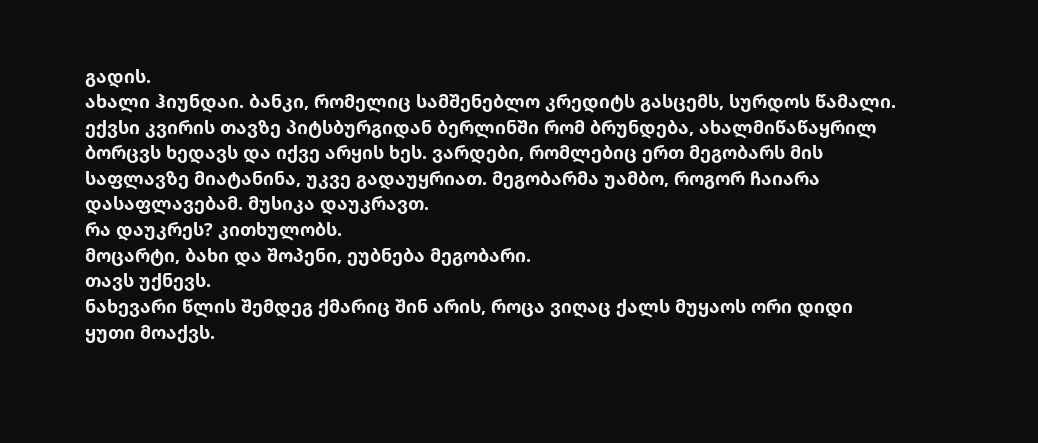გადის.
ახალი ჰიუნდაი. ბანკი, რომელიც სამშენებლო კრედიტს გასცემს, სურდოს წამალი.
ექვსი კვირის თავზე პიტსბურგიდან ბერლინში რომ ბრუნდება, ახალმიწაწაყრილ ბორცვს ხედავს და იქვე არყის ხეს. ვარდები, რომლებიც ერთ მეგობარს მის საფლავზე მიატანინა, უკვე გადაუყრიათ. მეგობარმა უამბო, როგორ ჩაიარა დასაფლავებამ. მუსიკა დაუკრავთ.
რა დაუკრეს? კითხულობს.
მოცარტი, ბახი და შოპენი, ეუბნება მეგობარი.
თავს უქნევს.
ნახევარი წლის შემდეგ ქმარიც შინ არის, როცა ვიღაც ქალს მუყაოს ორი დიდი ყუთი მოაქვს.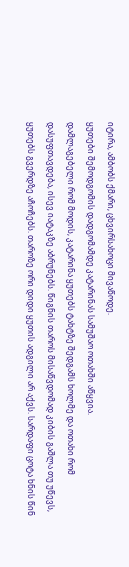იტირა, ამბობს ქმარი, ცხვირსახოცი მივაწოდე.
ყუთები შემოდგომის დადგომამდე კატარინას სამუშაო ოთახში აწყვია.
დამლაგებელი რომ მოდის, კატარინა ყუთებს ტახტზე შედგამს ხოლმე და ოთახი რომ დასუფთავდება, ისევ იატაკზე აბრუნებს. წიგნის თაროს მისაწვდომად კიბის გაშლა თუ უწევს, ყუთებს გვერდზე აჩოჩებს. თაროზე ორი დიდი ყუთის ადგილი არ აქვს. სარდაფი ცოტა ხნის წინ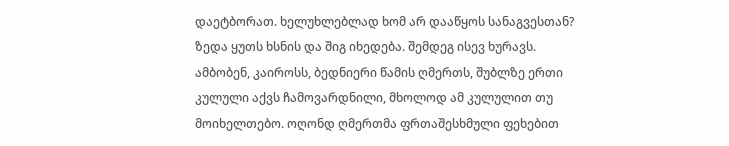დაეტბორათ. ხელუხლებლად ხომ არ დააწყოს სანაგვესთან? ზედა ყუთს ხსნის და შიგ იხედება. შემდეგ ისევ ხურავს.
ამბობენ, კაიროსს, ბედნიერი წამის ღმერთს, შუბლზე ერთი კულული აქვს ჩამოვარდნილი, მხოლოდ ამ კულულით თუ მოიხელთებო. ოღონდ ღმერთმა ფრთაშესხმული ფეხებით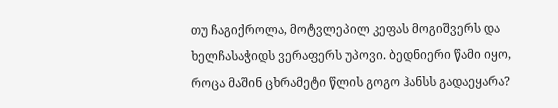თუ ჩაგიქროლა, მოტვლეპილ კეფას მოგიშვერს და ხელჩასაჭიდს ვერაფერს უპოვი. ბედნიერი წამი იყო, როცა მაშინ ცხრამეტი წლის გოგო ჰანსს გადაეყარა?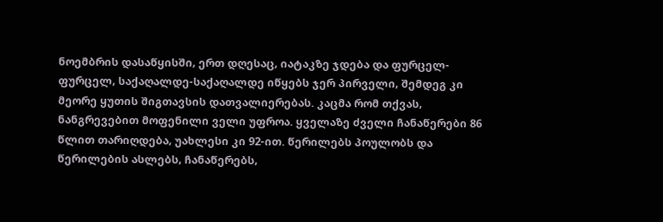ნოემბრის დასაწყისში, ერთ დღესაც, იატაკზე ჯდება და ფურცელ-ფურცელ, საქაღალდე-საქაღალდე იწყებს ჯერ პირველი, შემდეგ კი მეორე ყუთის შიგთავსის დათვალიერებას. კაცმა რომ თქვას, ნანგრევებით მოფენილი ველი უფროა. ყველაზე ძველი ჩანაწერები 86 წლით თარიღდება, უახლესი კი 92-ით. წერილებს პოულობს და წერილების ასლებს, ჩანაწერებს,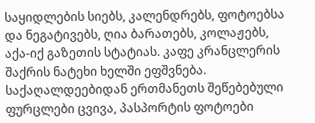საყიდლების სიებს, კალენდრებს, ფოტოებსა და ნეგატივებს, ღია ბარათებს, კოლაჟებს, აქა-იქ გაზეთის სტატიას. კაფე კრანცლერის შაქრის ნატეხი ხელში ეფშვნება. საქაღალდეებიდან ერთმანეთს შეწებებული ფურცლები ცვივა, პასპორტის ფოტოები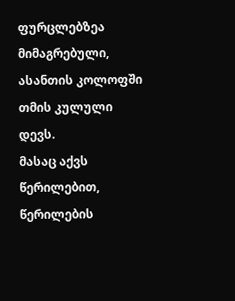ფურცლებზეა მიმაგრებული, ასანთის კოლოფში თმის კულული დევს.
მასაც აქვს წერილებით, წერილების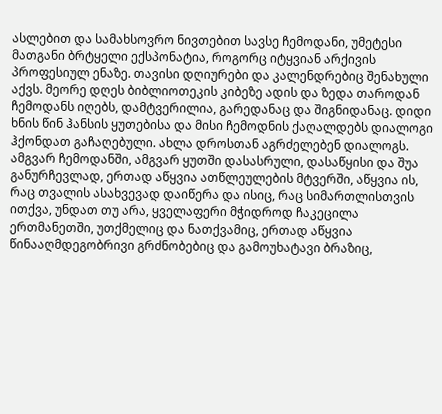ასლებით და სამახსოვრო ნივთებით სავსე ჩემოდანი, უმეტესი მათგანი ბრტყელი ექსპონატია, როგორც იტყვიან არქივის პროფესიულ ენაზე. თავისი დღიურები და კალენდრებიც შენახული აქვს. მეორე დღეს ბიბლიოთეკის კიბეზე ადის და ზედა თაროდან ჩემოდანს იღებს, დამტვერილია, გარედანაც და შიგნიდანაც. დიდი ხნის წინ ჰანსის ყუთებისა და მისი ჩემოდნის ქაღალდებს დიალოგი ჰქონდათ გაჩაღებული. ახლა დროსთან აგრძელებენ დიალოგს. ამგვარ ჩემოდანში, ამგვარ ყუთში დასასრული, დასაწყისი და შუა განურჩევლად, ერთად აწყვია ათწლეულების მტვერში, აწყვია ის, რაც თვალის ასახვევად დაიწერა და ისიც, რაც სიმართლისთვის ითქვა, უნდათ თუ არა, ყველაფერი მჭიდროდ ჩაკეცილა ერთმანეთში, უთქმელიც და ნათქვამიც, ერთად აწყვია წინააღმდეგობრივი გრძნობებიც და გამოუხატავი ბრაზიც,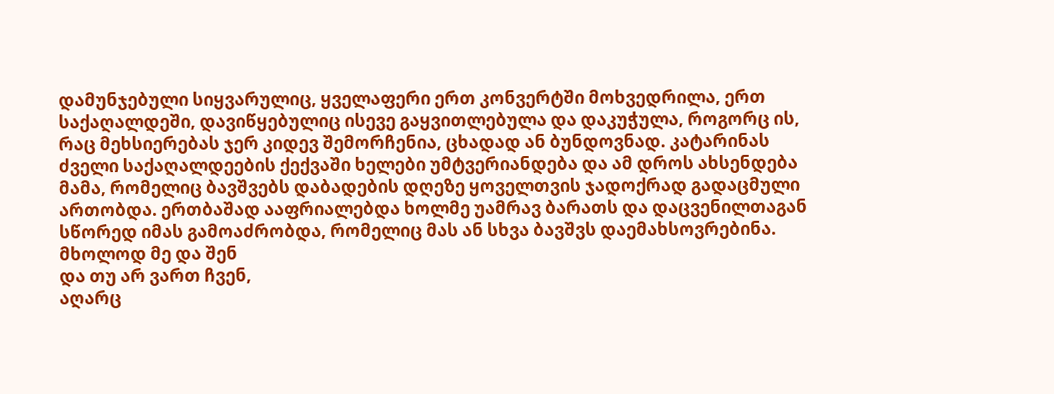დამუნჯებული სიყვარულიც, ყველაფერი ერთ კონვერტში მოხვედრილა, ერთ საქაღალდეში, დავიწყებულიც ისევე გაყვითლებულა და დაკუჭულა, როგორც ის, რაც მეხსიერებას ჯერ კიდევ შემორჩენია, ცხადად ან ბუნდოვნად. კატარინას ძველი საქაღალდეების ქექვაში ხელები უმტვერიანდება და ამ დროს ახსენდება მამა, რომელიც ბავშვებს დაბადების დღეზე ყოველთვის ჯადოქრად გადაცმული ართობდა. ერთბაშად ააფრიალებდა ხოლმე უამრავ ბარათს და დაცვენილთაგან სწორედ იმას გამოაძრობდა, რომელიც მას ან სხვა ბავშვს დაემახსოვრებინა.
მხოლოდ მე და შენ
და თუ არ ვართ ჩვენ,
აღარც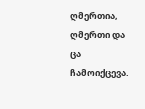ღმერთია,
ღმერთი და ცა ჩამოიქცევა.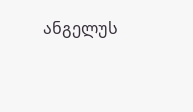ანგელუს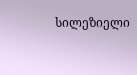სილეზიელი